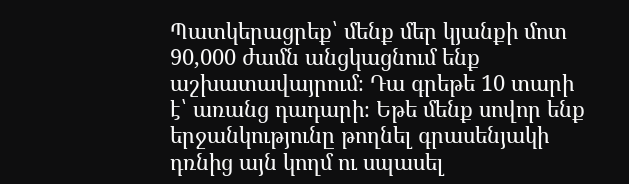Պատկերացրեք՝ մենք մեր կյանքի մոտ 90,000 ժամն անցկացնում ենք աշխատավայրում։ Դա գրեթե 10 տարի է՝ առանց դադարի։ Եթե մենք սովոր ենք երջանկությունը թողնել գրասենյակի դռնից այն կողմ ու սպասել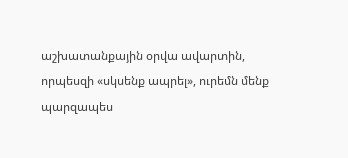աշխատանքային օրվա ավարտին, որպեսզի «սկսենք ապրել», ուրեմն մենք պարզապես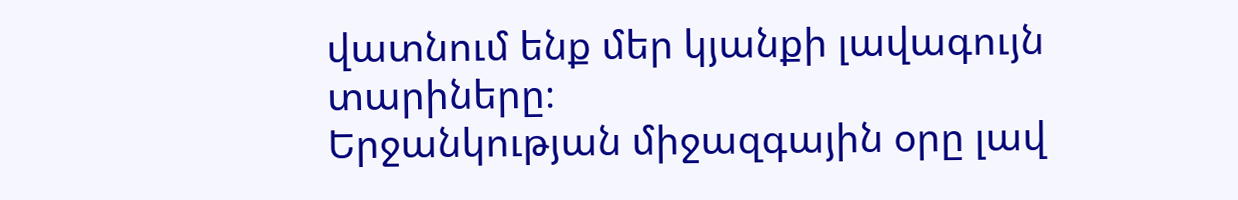վատնում ենք մեր կյանքի լավագույն տարիները։
Երջանկության միջազգային օրը լավ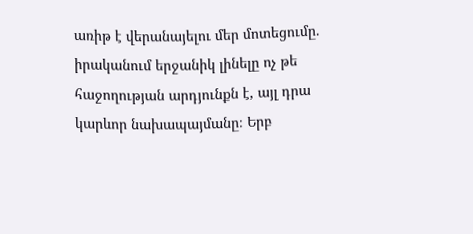առիթ է վերանայելու մեր մոտեցումը. իրականում երջանիկ լինելը ոչ թե հաջողության արդյունքն է, այլ դրա կարևոր նախապայմանը։ Երբ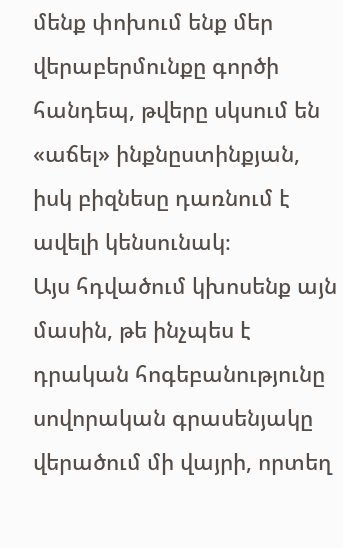մենք փոխում ենք մեր վերաբերմունքը գործի հանդեպ, թվերը սկսում են «աճել» ինքնըստինքյան, իսկ բիզնեսը դառնում է ավելի կենսունակ։
Այս հդվածում կխոսենք այն մասին, թե ինչպես է դրական հոգեբանությունը սովորական գրասենյակը վերածում մի վայրի, որտեղ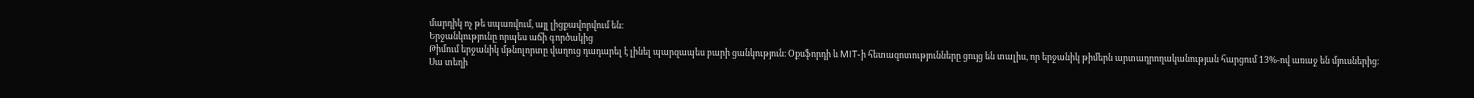մարդիկ ոչ թե սպառվում, այլ լիցքավորվում են։
Երջանկությունը որպես աճի գործակից
Թիմում երջանիկ մթնոլորտը վաղուց դադարել է լինել պարզապես բարի ցանկություն։ Օքսֆորդի և MIT-ի հետազոտությունները ցույց են տալիս, որ երջանիկ թիմերն արտադրողականության հարցում 13%-ով առաջ են մյուսներից։
Սա տեղի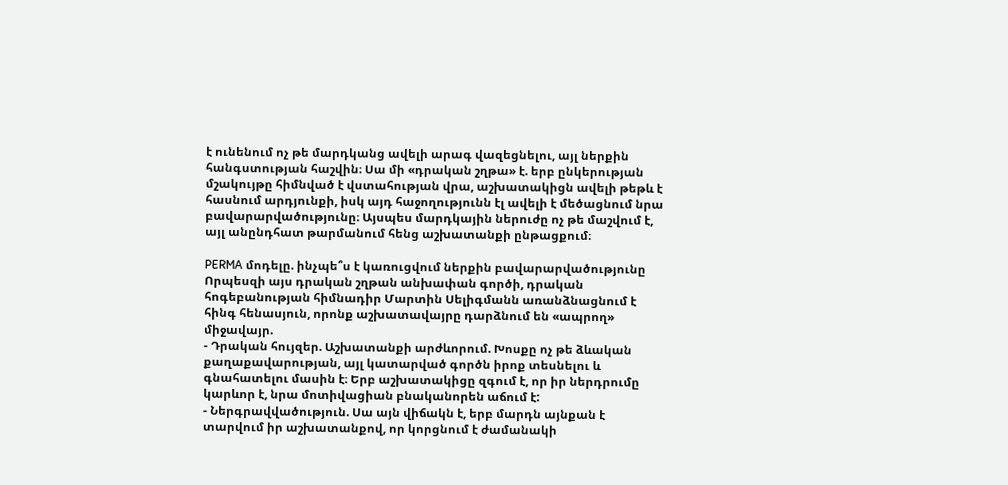է ունենում ոչ թե մարդկանց ավելի արագ վազեցնելու, այլ ներքին հանգստության հաշվին։ Սա մի «դրական շղթա» է. երբ ընկերության մշակույթը հիմնված է վստահության վրա, աշխատակիցն ավելի թեթև է հասնում արդյունքի, իսկ այդ հաջողությունն էլ ավելի է մեծացնում նրա բավարարվածությունը։ Այսպես մարդկային ներուժը ոչ թե մաշվում է, այլ անընդհատ թարմանում հենց աշխատանքի ընթացքում։

PERMA մոդելը. ինչպե՞ս է կառուցվում ներքին բավարարվածությունը
Որպեսզի այս դրական շղթան անխափան գործի, դրական հոգեբանության հիմնադիր Մարտին Սելիգմանն առանձնացնում է հինգ հենասյուն, որոնք աշխատավայրը դարձնում են «ապրող» միջավայր.
- Դրական հույզեր. Աշխատանքի արժևորում. Խոսքը ոչ թե ձևական քաղաքավարության, այլ կատարված գործն իրոք տեսնելու և գնահատելու մասին է։ Երբ աշխատակիցը զգում է, որ իր ներդրումը կարևոր է, նրա մոտիվացիան բնականորեն աճում է:
- Ներգրավվածություն. Սա այն վիճակն է, երբ մարդն այնքան է տարվում իր աշխատանքով, որ կորցնում է ժամանակի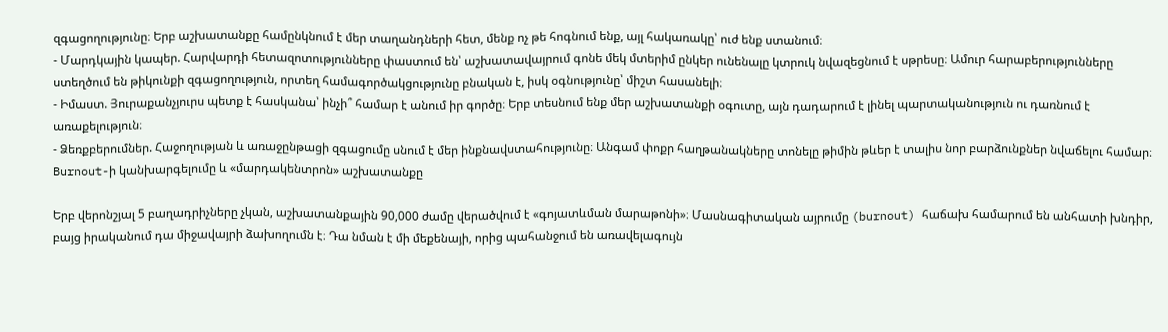զգացողությունը։ Երբ աշխատանքը համընկնում է մեր տաղանդների հետ, մենք ոչ թե հոգնում ենք, այլ հակառակը՝ ուժ ենք ստանում։
- Մարդկային կապեր. Հարվարդի հետազոտությունները փաստում են՝ աշխատավայրում գոնե մեկ մտերիմ ընկեր ունենալը կտրուկ նվազեցնում է սթրեսը։ Ամուր հարաբերությունները ստեղծում են թիկունքի զգացողություն, որտեղ համագործակցությունը բնական է, իսկ օգնությունը՝ միշտ հասանելի։
- Իմաստ. Յուրաքանչյուրս պետք է հասկանա՝ ինչի՞ համար է անում իր գործը։ Երբ տեսնում ենք մեր աշխատանքի օգուտը, այն դադարում է լինել պարտականություն ու դառնում է առաքելություն։
- Ձեռքբերումներ. Հաջողության և առաջընթացի զգացումը սնում է մեր ինքնավստահությունը։ Անգամ փոքր հաղթանակները տոնելը թիմին թևեր է տալիս նոր բարձունքներ նվաճելու համար։
Burnout-ի կանխարգելումը և «մարդակենտրոն» աշխատանքը

Երբ վերոնշյալ 5 բաղադրիչները չկան, աշխատանքային 90,000 ժամը վերածվում է «գոյատևման մարաթոնի»։ Մասնագիտական այրումը (burnout) հաճախ համարում են անհատի խնդիր, բայց իրականում դա միջավայրի ձախողումն է։ Դա նման է մի մեքենայի, որից պահանջում են առավելագույն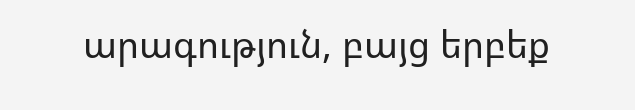արագություն, բայց երբեք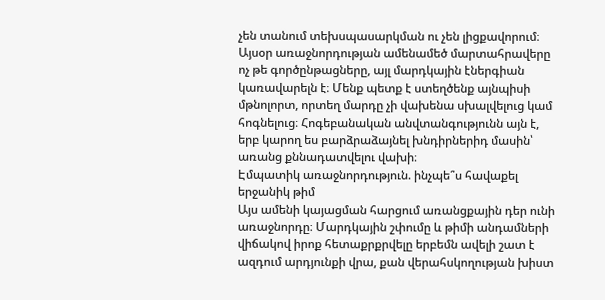չեն տանում տեխսպասարկման ու չեն լիցքավորում։
Այսօր առաջնորդության ամենամեծ մարտահրավերը ոչ թե գործընթացները, այլ մարդկային էներգիան կառավարելն է։ Մենք պետք է ստեղծենք այնպիսի մթնոլորտ, որտեղ մարդը չի վախենա սխալվելուց կամ հոգնելուց։ Հոգեբանական անվտանգությունն այն է, երբ կարող ես բարձրաձայնել խնդիրներիդ մասին՝ առանց քննադատվելու վախի։
Էմպատիկ առաջնորդություն. ինչպե՞ս հավաքել երջանիկ թիմ
Այս ամենի կայացման հարցում առանցքային դեր ունի առաջնորդը։ Մարդկային շփումը և թիմի անդամների վիճակով իրոք հետաքրքրվելը երբեմն ավելի շատ է ազդում արդյունքի վրա, քան վերահսկողության խիստ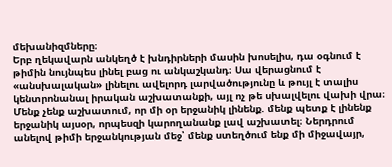մեխանիզմները։
Երբ ղեկավարն անկեղծ է խնդիրների մասին խոսելիս, դա օգնում է թիմին նույնպես լինել բաց ու անկաշկանդ։ Սա վերացնում է «անսխալական» լինելու ավելորդ լարվածությունը և թույլ է տալիս կենտրոնանալ իրական աշխատանքի, այլ ոչ թե սխալվելու վախի վրա։
Մենք չենք աշխատում, որ մի օր երջանիկ լինենք. մենք պետք է լինենք երջանիկ այսօր, որպեսզի կարողանանք լավ աշխատել։ Ներդրում անելով թիմի երջանկության մեջ՝ մենք ստեղծում ենք մի միջավայր,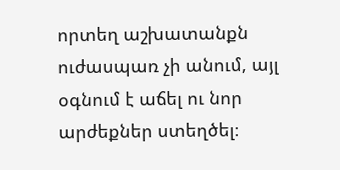որտեղ աշխատանքն ուժասպառ չի անում, այլ օգնում է աճել ու նոր արժեքներ ստեղծել։